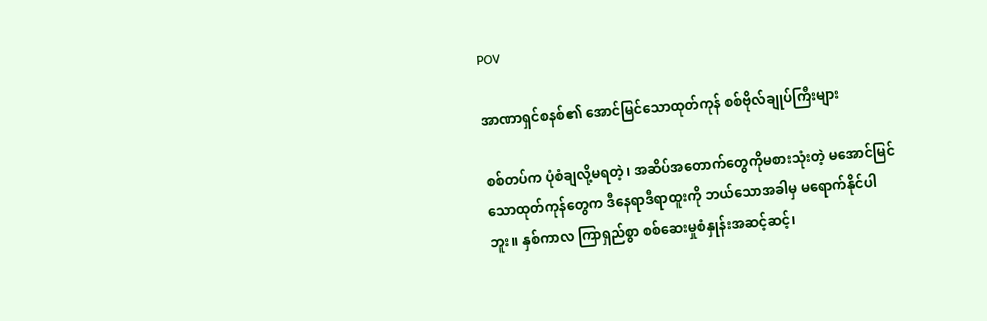POV

အာဏာရှင်စနစ်၏ အောင်မြင်သောထုတ်ကုန် စစ်ဗိုလ်ချုပ်ကြီးများ

စစ်တပ်က ပုံစံချလို့မရတဲ့၊ အဆိပ်အတောက်တွေကိုမစားသုံးတဲ့ မအောင်မြင်သောထုတ်ကုန်တွေက ဒီနေရာဒီရာထူးကို ဘယ်သောအခါမှ မရောက်နိုင်ပါဘူး။ နှစ်ကာလ ကြာရှည်စွာ စစ်ဆေးမှုစံနှုန်းအဆင့်ဆင့်၊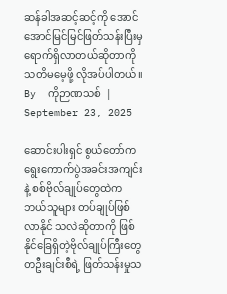ဆန်ခါအဆင့်ဆင့်ကို အောင်အောင်မြင်မြင်ဖြတ်သန်းပြီးမှ ရောက်ရှိလာတယ်ဆိုတာကို သတိမမေ့ဖို့ လိုအပ်ပါတယ်။
By  ကိုဉာဏသစ်  | September 23, 2025

ဆောင်းပါးရှင် စွယ်တော်က ရွေးကောက်ပွဲအခင်းအကျင်းနဲ့ စစ်ဗိုလ်ချုပ်တွေထဲက ဘယ်သူများ တပ်ချုပ်ဖြစ်လာနိုင် သလဲဆိုတာကို ဖြစ်နိုင်ခြေရှိတဲ့ဗိုလ်ချုပ်ကြီးတွေ တဦးချင်းစီရဲ့ ဖြတ်သန်းမှုသ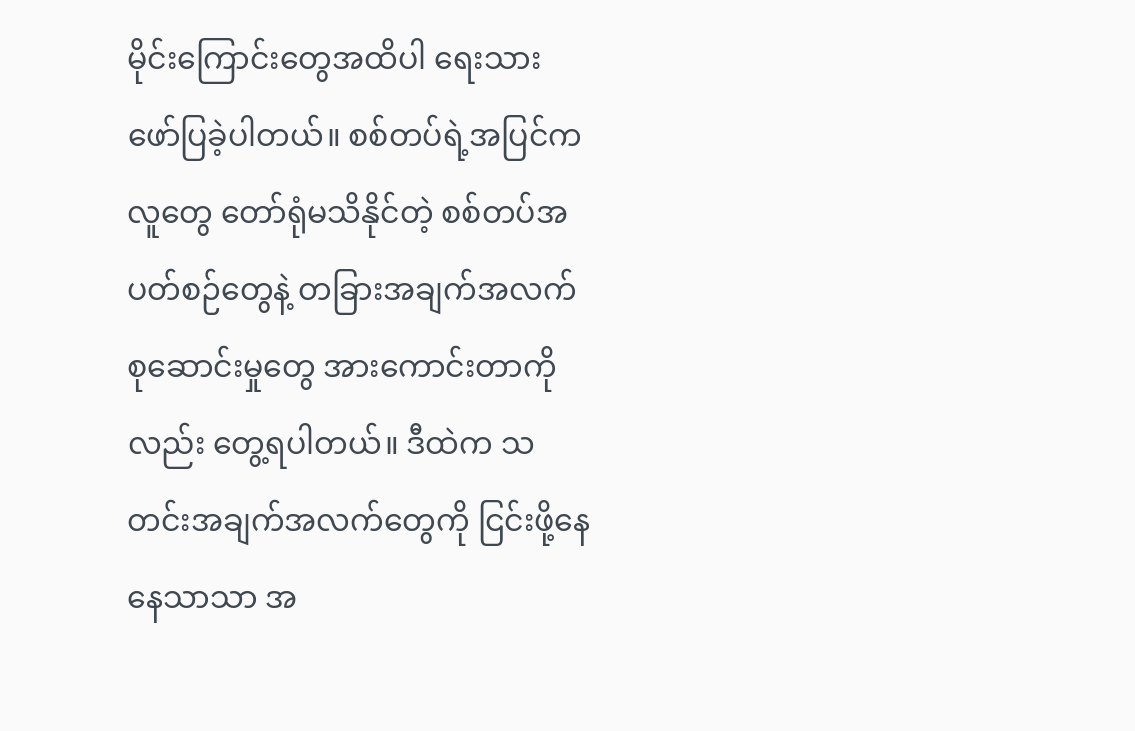မိုင်းကြောင်းတွေအထိပါ ရေးသား ဖော်ပြခဲ့ပါတယ်။ စစ်တပ်ရဲ့အပြင်ကလူတွေ တော်ရုံမသိနိုင်တဲ့ စစ်တပ်အပတ်စဉ်တွေနဲ့ တခြားအချက်အလက် စုဆောင်းမှုတွေ အားကောင်းတာကိုလည်း တွေ့ရပါတယ်။ ဒီထဲက သတင်းအချက်အလက်တွေကို ငြင်းဖို့နေနေသာသာ အ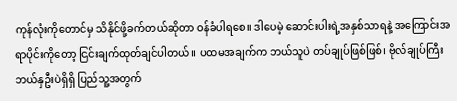ကုန်လုံးကိုတောင်မှ သိနိုင်ဖို့ခက်တယ်ဆိုတာ ဝန်ခံပါရစေ။ ဒါပေမဲ့ ‌ဆောင်းပါးရဲ့အနှစ်သာရနဲ့ အကြောင်းအရာပိုင်းကိုတော့ ငြင်းချက်ထုတ်ချင်ပါတယ်။ ပထမအချက်က ဘယ်သူပဲ တပ်ချုပ်ဖြစ်ဖြစ်၊ ဗိုလ်ချုပ်ကြီး ဘယ်နှဦးပဲရှိရှိ ပြည်သူ့အတွက်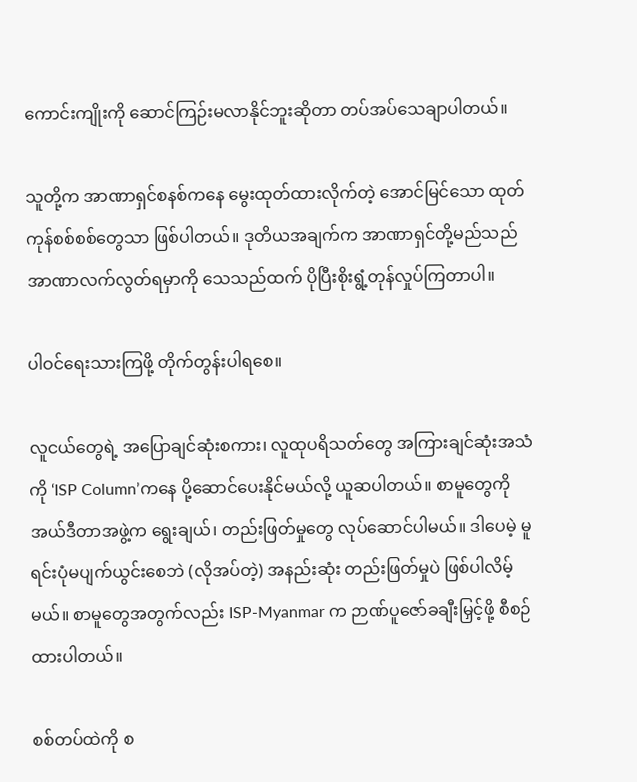ကောင်းကျိုးကို ဆောင်ကြဉ်းမလာနိုင်ဘူးဆိုတာ တပ်အပ်သေချာပါတယ်။

သူတို့က အာဏာရှင်စနစ်ကနေ မွေးထုတ်ထားလိုက်တဲ့ အောင်မြင်သော ထုတ်ကုန်စစ်စစ်တွေသာ ဖြစ်ပါတယ်။ ဒုတိယအချက်က အာဏာရှင်တို့မည်သည် အာဏာလက်လွတ်ရမှာကို သေသည်ထက် ပိုပြီးစိုးရွံ့တုန်လှုပ်ကြတာပါ။

ပါဝင်ရေးသားကြဖို့ တိုက်တွန်းပါရစေ။

လူငယ်တွေရဲ့ အပြောချင်ဆုံးစကား၊ လူထုပရိသတ်တွေ အကြားချင်ဆုံးအသံကို ‘ISP Column’ကနေ ပို့ဆောင်ပေးနိုင်မယ်လို့ ယူဆပါတယ်။ စာမူတွေကို အယ်ဒီတာအဖွဲ့က ရွေးချယ်၊ တည်းဖြတ်မှုတွေ လုပ်ဆောင်ပါမယ်။ ဒါပေမဲ့ မူရင်းပုံမပျက်ယွင်းစေဘဲ (လိုအပ်တဲ့) အနည်းဆုံး တည်းဖြတ်မှုပဲ ဖြစ်ပါလိမ့်မယ်။ စာမူတွေအတွက်လည်း ISP-Myanmar က ဉာဏ်ပူဇော်ခချီးမြှင့်ဖို့ စီစဉ်ထားပါတယ်။

စစ်တပ်ထဲကို စ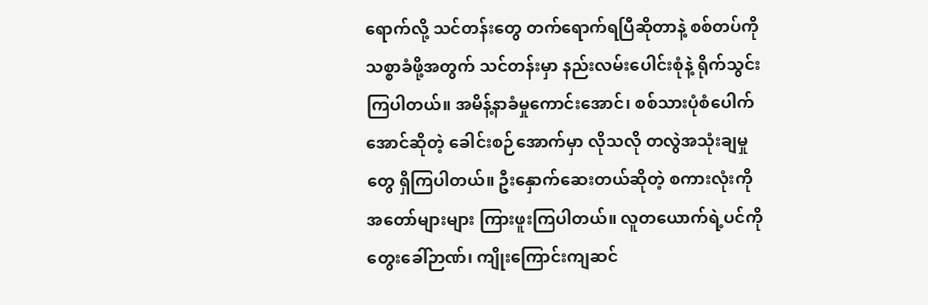ရောက်လို့ သင်တန်းတွေ တက်ရောက်ရပြီဆိုတာနဲ့ စစ်တပ်ကို သစ္စာခံဖို့အတွက် သင်တန်းမှာ နည်းလမ်းပေါင်းစုံနဲ့ ရိုက်သွင်းကြပါတယ်။ အမိန့်နာခံမှုကောင်းအောင်၊ စစ်သားပုံစံပေါက်အောင်ဆိုတဲ့ ခေါင်းစဉ်အောက်မှာ လိုသလို တလွဲအသုံးချမှုတွေ ရှိကြပါတယ်။ ဦးနှောက်ဆေးတယ်ဆိုတဲ့ စကားလုံးကို အတော်များများ ကြားဖူးကြပါတယ်။ လူတယောက်ရဲ့ပင်ကိုတွေးခေါ်ဉာဏ်၊ ကျိုးကြောင်းကျဆင်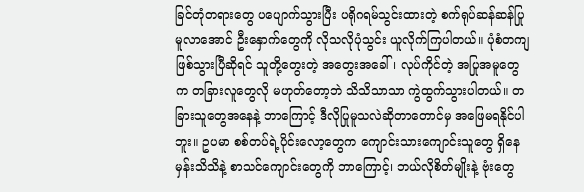ခြင်တုံတရားတွေ ပပျောက်သွားပြီး ပရိုဂရမ်သွင်းထားတဲ့ စက်ရုပ်ဆန်ဆန်ပြုမူလာအောင် ဦးနှောက်တွေကို လိုသလိုပုံသွင်း ယူလိုက်ကြပါတယ်။ ပုံစံတကျဖြစ်သွားပြီဆိုရင် သူတို့တွေးတဲ့ အတွေးအခေါ်၊ လုပ်ကိုင်တဲ့ အပြုအမူတွေက တခြားလူတွေလို မဟုတ်တော့ဘဲ သိသိသာသာ ကွဲထွက်သွားပါတယ်။ တခြားသူတွေအနေနဲ့ ဘာကြောင့် ဒီလိုပြုမူသလဲဆိုတာတောင်မှ အဖြေမရနိုင်ပါဘူး။ ဥပမာ စစ်တပ်ရဲ့ပိုင်းလော့တွေက ကျောင်းသားကျောင်းသူတွေ ရှိနေမှန်းသိသိနဲ့ စာသင်ကျောင်းတွေကို ဘာကြောင့်၊ ဘယ်လိုစိတ်မျိုးနဲ့ ဗုံးတွေ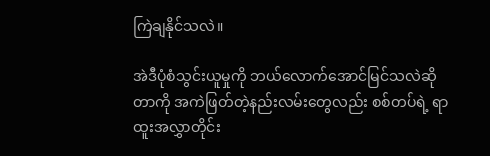ကြဲချနိုင်သလဲ။

အဲဒီပုံစံသွင်းယူမှုကို ဘယ်လောက်အောင်မြင်သလဲဆိုတာကို အကဲဖြတ်တဲ့နည်းလမ်းတွေလည်း စစ်တပ်ရဲ့ ရာထူးအလွှာတိုင်း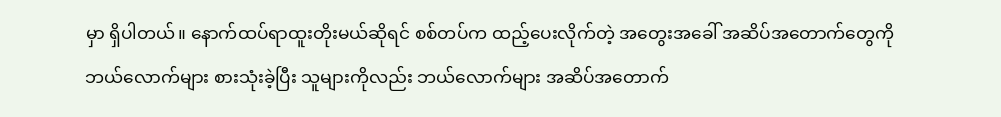မှာ ရှိပါတယ်။ နောက်ထပ်ရာထူးတိုးမယ်ဆိုရင် စစ်တပ်က ထည့်ပေးလိုက်တဲ့ အတွေးအခေါ် အဆိပ်အတောက်တွေကို ဘယ်လောက်များ စားသုံးခဲ့ပြီး သူများကိုလည်း ဘယ်လောက်များ အဆိပ်အတောက်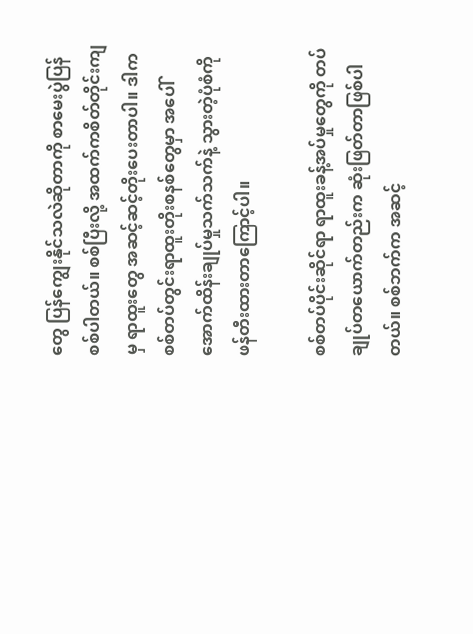တွေ ပြန်ကျွေးနိုင်သလဲဆိုတာကို စာမေးပွဲပြန်စစ်ပါတယ်။ စစ်ပြီးလို့ အထက်ကစိတ်တိုင်းကျမှ ရာထူးတွေ အဆင့်ဆင့်တိုးပေးတာပါ။ ဒါက စစ်တပ်တွင်းရာထူးတိုးစနစ်တွေမှာ အပေါ်အောက်ထိန်းချုပ်မှုသက်သက်နဲ့ သွားတဲ့ပုံစံကို ဖန်တီးထားတာကြောင့်ပါ။

စစ်တပ်ပိုင်းဆိုင်ရာ ရာထူးခန့်အပ်မှုတွေကို တပ်ချုပ်တယောက်တည်းက ဆုံးဖြတ်တာဖြစ်ပါတယ်။ စစ်ဘက်က အဆင့်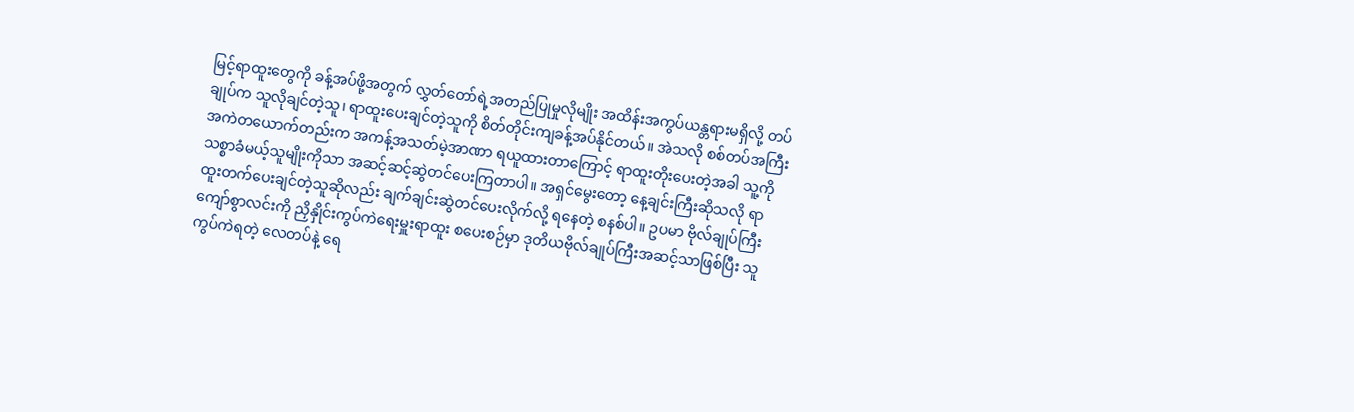မြင့်ရာထူးတွေကို ခန့်အပ်ဖို့အတွက် လွှတ်တော်ရဲ့အတည်ပြုမှုလိုမျိုး အထိန်းအကွပ်ယန္တရားမရှိလို့ တပ်ချုပ်က သူလိုချင်တဲ့သူ၊ ရာထူးပေးချင်တဲ့သူကို စိတ်တိုင်းကျခန့်အပ်နိုင်တယ်။ အဲသလို စစ်တပ်အကြီးအကဲတယောက်တည်းက အကန့်အသတ်မဲ့အာဏာ ရယူထားတာကြောင့် ရာထူးတိုးပေးတဲ့အခါ သူ့ကို သစ္စာခံမယ့်သူမျိုးကိုသာ အဆင့်ဆင့်ဆွဲတင်ပေးကြတာပါ။ အရှင်မွေးတော့ နေ့ချင်းကြီးဆိုသလို ရာထူးတက်ပေးချင်တဲ့သူဆိုလည်း ချက်ချင်းဆွဲတင်ပေးလိုက်လို့ ရနေတဲ့ စနစ်ပါ။ ဥပမာ ဗိုလ်ချုပ်ကြီး ကျော်စွာလင်းကို ညှိနှိုင်းကွပ်ကဲရေးမှူးရာထူး စပေးစဉ်မှာ ဒုတိယဗိုလ်ချုပ်ကြီးအဆင့်သာဖြစ်ပြီး သူကွပ်ကဲရတဲ့ လေတပ်နဲ့ ရေ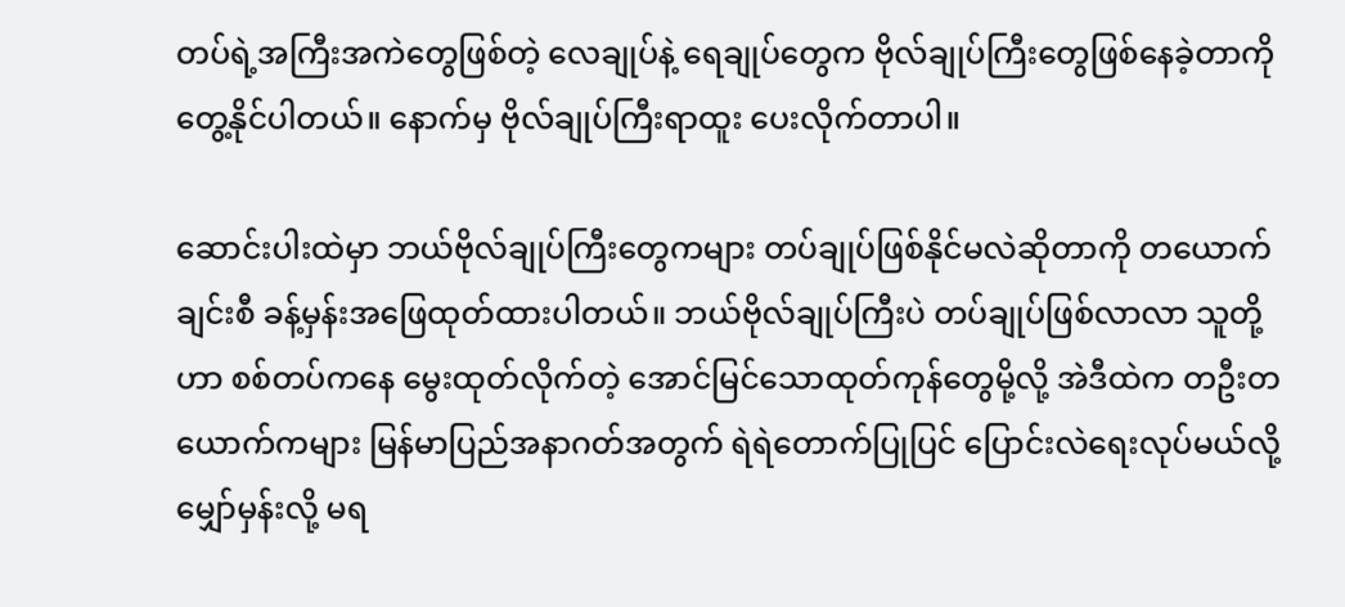တပ်ရဲ့အကြီးအကဲတွေဖြစ်တဲ့ လေချုပ်နဲ့ ရေချုပ်တွေက ဗိုလ်ချုပ်ကြီးတွေဖြစ်နေခဲ့တာကို တွေ့နိုင်ပါတယ်။ နောက်မှ ဗိုလ်ချုပ်ကြီးရာထူး ပေးလိုက်တာပါ။

ဆောင်းပါးထဲမှာ ဘယ်ဗိုလ်ချုပ်ကြီးတွေကများ တပ်ချုပ်ဖြစ်နိုင်မလဲဆိုတာကို တယောက်ချင်းစီ ခန့်မှန်းအဖြေထုတ်ထားပါတယ်။ ဘယ်ဗိုလ်ချုပ်ကြီးပဲ တပ်ချုပ်ဖြစ်လာလာ သူတို့ဟာ စစ်တပ်ကနေ မွေးထုတ်လိုက်တဲ့ အောင်မြင်သောထုတ်ကုန်တွေမို့လို့ အဲဒီထဲက တဦးတယောက်ကများ မြန်မာပြည်အနာဂတ်အတွက် ရဲရဲတောက်ပြုပြင် ပြောင်းလဲရေးလုပ်မယ်လို့ မျှော်မှန်းလို့ မရ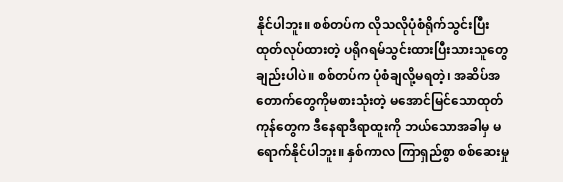နိုင်ပါဘူး။ စစ်တပ်က လိုသလိုပုံစံရိုက်သွင်းပြီး ထုတ်လုပ်ထားတဲ့ ပရိုဂရမ်သွင်းထားပြီးသားသူတွေချည်းပါပဲ။ စစ်တပ်က ပုံစံချလို့မရတဲ့၊ အဆိပ်အတောက်တွေကိုမစားသုံးတဲ့ မအောင်မြင်သောထုတ်ကုန်တွေက ဒီနေရာဒီရာထူးကို ဘယ်သောအခါမှ မရောက်နိုင်ပါဘူး။ နှစ်ကာလ ကြာရှည်စွာ စစ်ဆေးမှု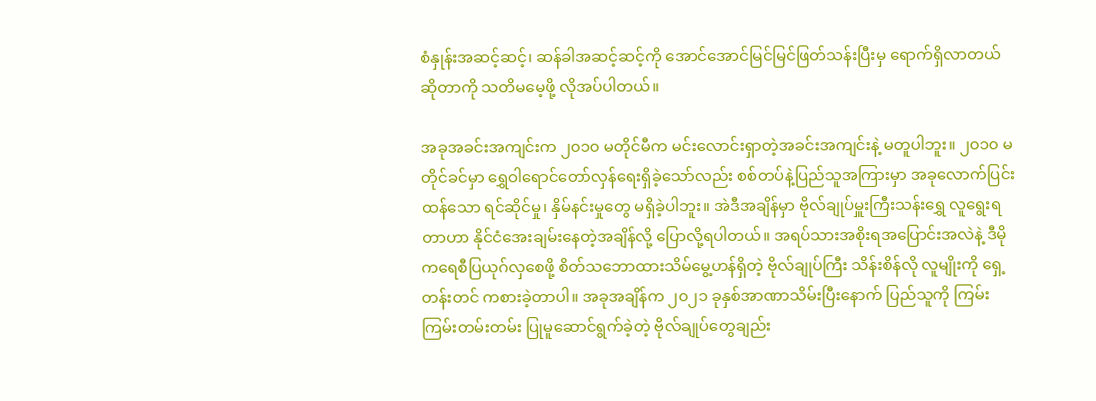စံနှုန်းအဆင့်ဆင့်၊ ဆန်ခါအဆင့်ဆင့်ကို အောင်အောင်မြင်မြင်ဖြတ်သန်းပြီးမှ ရောက်ရှိလာတယ်ဆိုတာကို သတိမမေ့ဖို့ လိုအပ်ပါတယ်။

အခုအခင်းအကျင်းက ၂၀၁၀ မတိုင်မီက မင်းလောင်းရှာတဲ့အခင်းအကျင်းနဲ့ မတူပါဘူး။ ၂၀၁၀ မတိုင်ခင်မှာ ရွှေဝါရောင်တော်လှန်ရေးရှိခဲ့သော်လည်း စစ်တပ်နဲ့ပြည်သူအကြားမှာ အခုလောက်ပြင်းထန်သော ရင်ဆိုင်မှု၊ နှိမ်နင်းမှုတွေ မရှိခဲ့ပါဘူး။ အဲဒီအချိန်မှာ ဗိုလ်ချုပ်မှူးကြီးသန်းရွှေ လူရွေးရတာဟာ နိုင်ငံအေးချမ်းနေတဲ့အချိန်လို့ ပြောလို့ရပါတယ်။ အရပ်သားအစိုးရအပြောင်းအလဲနဲ့ ဒီမိုကရေစီပြယုဂ်လှစေဖို့ စိတ်သဘောထားသိမ်မွေ့ဟန်ရှိတဲ့ ဗိုလ်ချုပ်ကြီး သိန်းစိန်လို လူမျိုးကို ရှေ့တန်းတင် ကစားခဲ့တာပါ။ အခုအချိန်က ၂၀၂၁ ခုနှစ်အာဏာသိမ်းပြီးနောက် ပြည်သူကို ကြမ်းကြမ်းတမ်းတမ်း ပြုမူဆောင်ရွက်ခဲ့တဲ့ ဗိုလ်ချုပ်တွေချည်း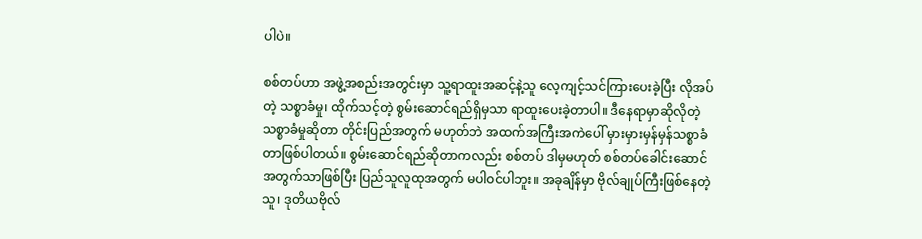ပါပဲ။

စစ်တပ်ဟာ အဖွဲ့အစည်းအတွင်းမှာ သူ့ရာထူးအဆင့်နဲ့သူ လေ့ကျင့်သင်ကြားပေးခဲ့ပြီး လိုအပ်တဲ့ သစ္စာခံမှု၊ ထိုက်သင့်တဲ့ စွမ်းဆောင်ရည်ရှိမှသာ ရာထူးပေးခဲ့တာပါ။ ဒီနေရာမှာဆိုလိုတဲ့ သစ္စာခံမှုဆိုတာ တိုင်းပြည်အတွက် မဟုတ်ဘဲ အထက်အကြီးအကဲပေါ် မှားမှားမှန်မှန်သစ္စာခံတာဖြစ်ပါတယ်။ စွမ်းဆောင်ရည်ဆိုတာကလည်း စစ်တပ် ဒါမှမဟုတ် စစ်တပ်ခေါင်းဆောင်အတွက်သာဖြစ်ပြီး ပြည်သူလူထုအတွက် မပါဝင်ပါဘူး။ အခုချိန်မှာ ဗိုလ်ချုပ်ကြီးဖြစ်နေတဲ့သူ၊ ဒုတိယဗိုလ်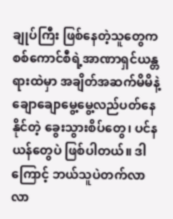ချုပ်ကြီး ဖြစ်နေတဲ့သူတွေက စစ်ကောင်စီရဲ့အာဏာရှင်ယန္တရားထဲမှာ အချိတ်အဆက်မိမိနဲ့ ချောချောမွေ့မွေ့လည်ပတ်နေနိုင်တဲ့ ခွေးသွားစိပ်တွေ၊ ပင်နယန်တွေပဲ ဖြစ်ပါတယ်။ ဒါကြောင့် ဘယ်သူပဲတက်လာလာ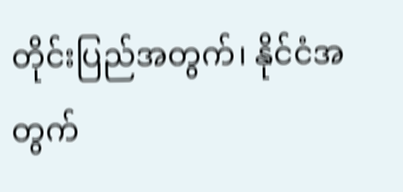တိုင်းပြည်အတွက်၊ နိုင်ငံအတွက်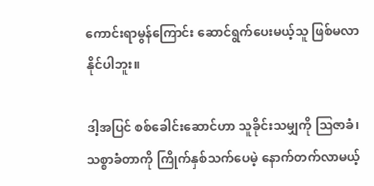ကောင်းရာမွန်ကြောင်း ဆောင်ရွက်ပေးမယ့်သူ ဖြစ်မလာနိုင်ပါဘူး။

ဒါ့အပြင် စစ်ခေါင်းဆောင်ဟာ သူခိုင်းသမျှကို ဩဇာခံ၊ သစ္စာခံတာကို ကြိုက်နှစ်သက်ပေမဲ့ နောက်တက်လာမယ့်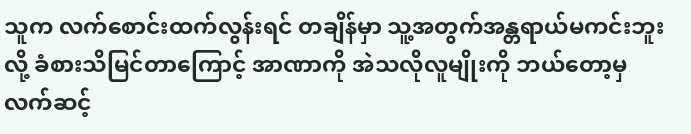သူက လက်စောင်းထက်လွန်းရင် တချိန်မှာ သူ့အတွက်အန္တရာယ်မကင်းဘူးလို့ ခံစားသိမြင်တာကြောင့် အာဏာကို အဲသလိုလူမျိုးကို ဘယ်တော့မှလက်ဆင့်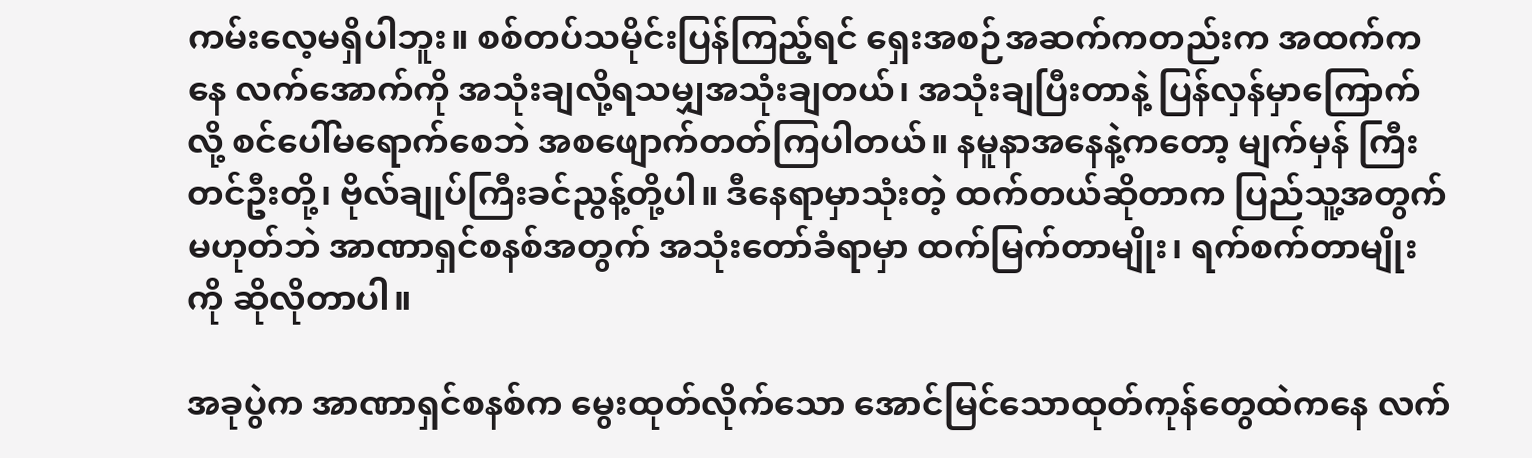ကမ်းလေ့မရှိပါဘူး။ စစ်တပ်သမိုင်းပြန်ကြည့်ရင် ရှေးအစဉ်အဆက်ကတည်းက အထက်ကနေ လက်အောက်ကို အသုံးချလို့ရသမျှအသုံးချတယ်၊ အသုံးချပြီးတာနဲ့ ပြန်လှန်မှာကြောက်လို့ စင်ပေါ်မရောက်စေဘဲ အစဖျောက်တတ်ကြပါတယ်။ နမူနာအနေနဲ့ကတော့ မျက်မှန် ကြီးတင်ဦးတို့၊ ဗိုလ်ချုပ်ကြီးခင်ညွန့်တို့ပါ။ ဒီနေရာမှာသုံးတဲ့ ထက်တယ်ဆိုတာက ပြည်သူ့အတွက်မဟုတ်ဘဲ အာဏာရှင်စနစ်အတွက် အသုံးတော်ခံရာမှာ ထက်မြက်တာမျိုး၊ ရက်စက်တာမျိုးကို ဆိုလိုတာပါ။

အခုပွဲက အာဏာရှင်စနစ်က မွေးထုတ်လိုက်သော အောင်မြင်သောထုတ်ကုန်တွေထဲကနေ လက်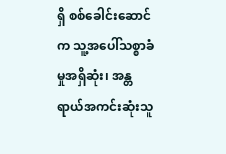ရှိ စစ်ခေါင်းဆောင်က သူ့အပေါ်သစ္စာခံမှုအရှိဆုံး၊ အန္တရာယ်အကင်းဆုံးသူ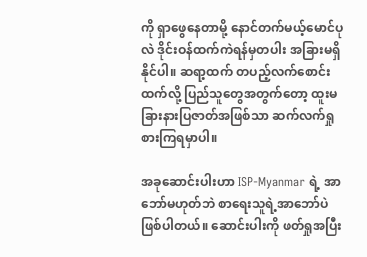ကို ရှာဖွေနေတာမို့ နောင်တက်မယ့်မောင်ပုလဲ ဒိုင်းဝန်ထက်ကဲရန်မှတပါး အခြားမရှိနိုင်ပါ။ ဆရာ့ထက် တပည့်လက်စောင်းထက်လို့ ပြည်သူတွေအတွက်တော့ ထူးမခြားနားပြဇာတ်အဖြစ်သာ ဆက်လက်ရှုစားကြရမှာပါ။

အခုဆောင်းပါးဟာ ISP-Myanmar ရဲ့ အာဘော်မဟုတ်ဘဲ စာရေးသူရဲ့အာဘော်ပဲ ဖြစ်ပါတယ်။ ဆောင်းပါးကို ဖတ်ရှုအပြီး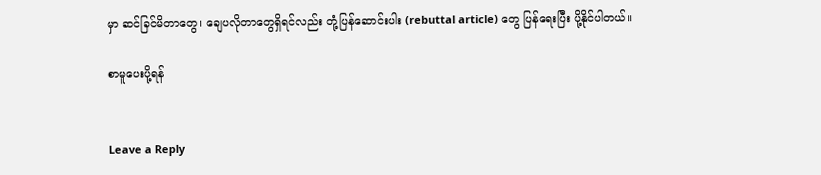မှာ ဆင်ခြင်မိတာတွေ၊ ချေပလိုတာတွေရှိရင်လည်း တုံ့ပြန်ဆောင်းပါး (rebuttal article) တွေ ပြန်ရေးပြီး ပို့နိုင်ပါတယ်။

စာမူပေးပို့ရန်


Leave a Reply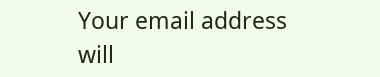Your email address will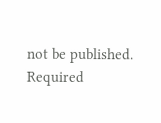not be published. Required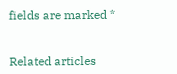fields are marked *


Related articles